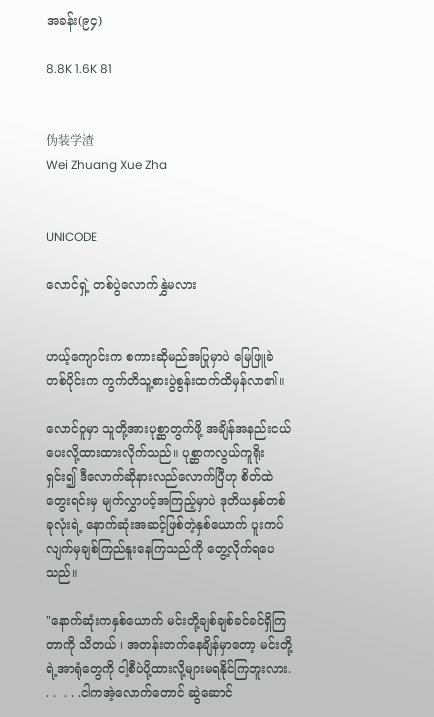အခန်း(၉၄)

8.8K 1.6K 81


伪装学渣
Wei Zhuang Xue Zha


UNICODE

လောင်ရှဲ့ တစ်ပွဲလောက်နွှဲမလား


ဟယ့်ကျောင်းက စကားဆိုမည်အပြုမှာပဲ မြေဖြူခဲတစ်ပိုင်းက ကွက်တိသူ့စားပွဲစွန်းထက်ထိမှန်လာ၏။

လောင်ဝူမှာ သူတို့အားပုစ္ဆာတွက်ဖို့ အချိန်အနည်းငယ်ပေးလို့ထားထားလိုက်သည်။ ပုစ္ဆာကလွယ်ကူရိုးရှင်း၍ ဒီလောက်ဆိုနားလည်လောက်ပြီဟု စိတ်ထဲတွေးရင်းမှ မျက်လွှာပင့်အကြည့်မှာပဲ ဒုတိယနှစ်တစ်ခုလုံးရဲ့ နောက်ဆုံးအဆင့်ဖြစ်တဲ့နှစ်ယောက် ပူးကပ်လျက်မှချစ်ကြည်နူးနေကြသည်ကို တွေ့လိုက်ရပေသည်။

"နောက်ဆုံးကနှစ်ယောက် မင်းတို့ချစ်ချစ်ခင်ခင်ရှိကြတာကို သိတယ် ၊ အတန်းတက်နေချိန်မှာတော့ မင်းတို့ရဲ့အာရုံတွေကို ငါ့စီပဲပို့ထားလို့များမရနိုင်ကြဘူးလား. . .  . . .ငါကအဲ့လောက်တောင် ဆွဲဆောင်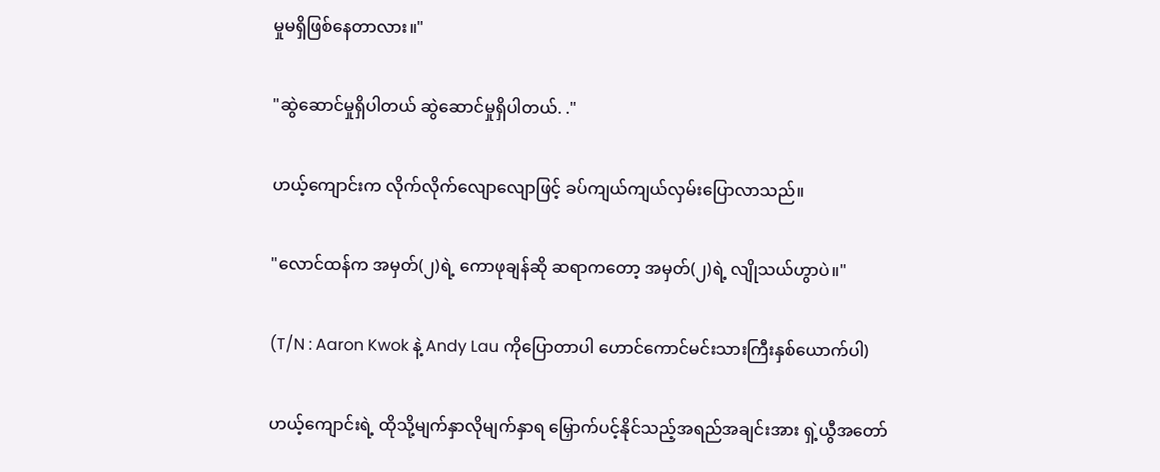မှုမရှိဖြစ်နေတာလား။"

"ဆွဲဆောင်မှုရှိပါတယ် ဆွဲဆောင်မှုရှိပါတယ်. ."

ဟယ့်ကျောင်းက လိုက်လိုက်လျောလျောဖြင့် ခပ်ကျယ်ကျယ်လှမ်းပြောလာသည်။

"လောင်ထန်က အမှတ်(၂)ရဲ့ ကောဖုချန်ဆို ဆရာကတော့ အမှတ်(၂)ရဲ့ လျိုသယ်ဟွာပဲ။"

(T/N : Aaron Kwok နဲ့ Andy Lau ကိုပြောတာပါ ဟောင်ကောင်မင်းသားကြီးနှစ်ယောက်ပါ)

ဟယ့်ကျောင်းရဲ့ ထိုသို့မျက်နှာလိုမျက်နှာရ မြှောက်ပင့်နိုင်သည့်အရည်အချင်းအား ရှဲ့ယွီအတော်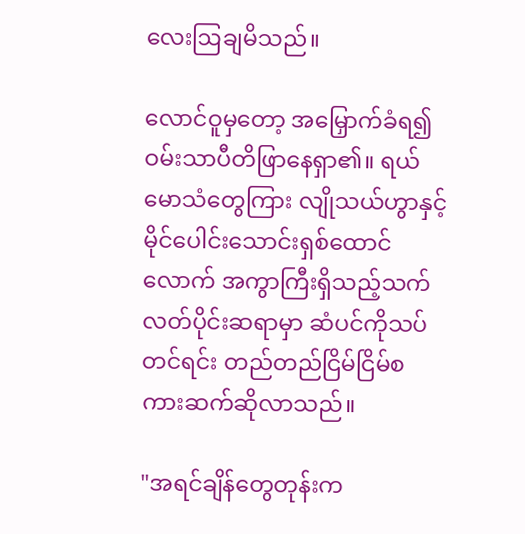လေးဩချမိသည်။

လောင်ဝူမှတော့ အမြှောက်ခံရ၍ဝမ်းသာပီတိဖြာနေရှာ၏။ ရယ်မောသံတွေကြား လျိုသယ်ဟွာနှင့်မိုင်ပေါင်းသောင်းရှစ်ထောင်လောက် အကွာကြီးရှိသည့်သက်လတ်ပိုင်းဆရာမှာ ဆံပင်ကိုသပ်တင်ရင်း တည်တည်ငြိမ်ငြိမ်စကားဆက်ဆိုလာသည်။

"အရင်ချိန်တွေတုန်းက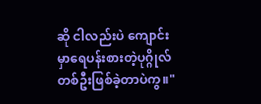ဆို ငါလည်းပဲ ကျောင်းမှာရေပန်းစားတဲ့ပုဂ္ဂိုလ်တစ်ဦးဖြစ်ခဲ့တာပဲကွ။"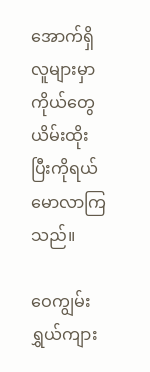အောက်ရှိလူများမှာ ကိုယ်တွေယိမ်းထိုးပြီးကိုရယ်မောလာကြသည်။

ဝေကျွမ်းရွှယ်ကျား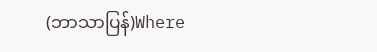(ဘာသာပြန်)Where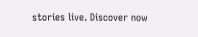stories live. Discover now